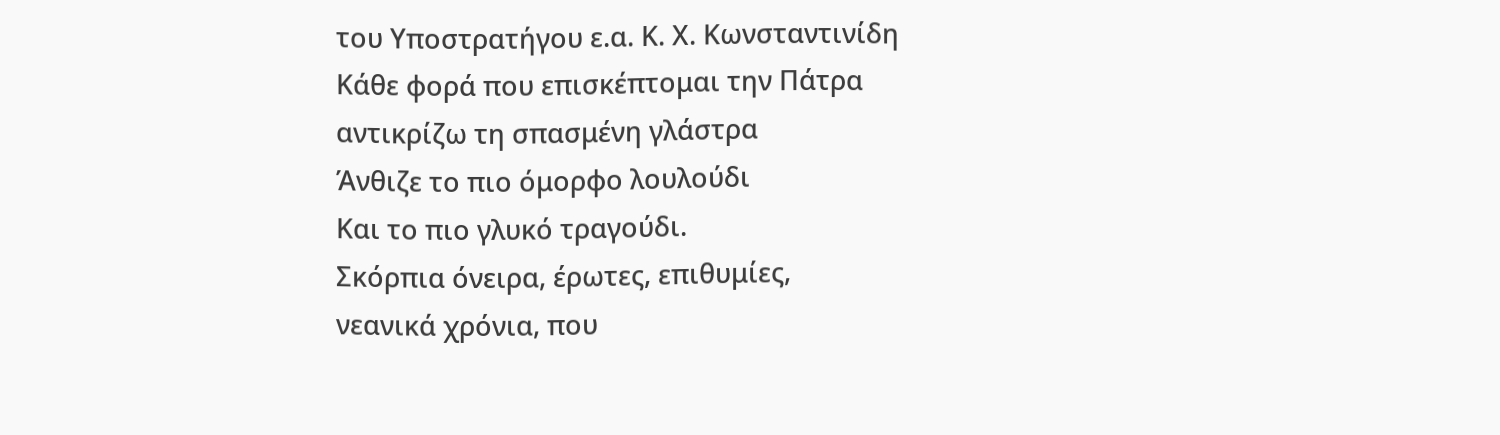του Υποστρατήγου ε.α. Κ. Χ. Κωνσταντινίδη
Κάθε φορά που επισκέπτομαι την Πάτρα
αντικρίζω τη σπασμένη γλάστρα
Άνθιζε το πιο όμορφο λουλούδι
Και το πιο γλυκό τραγούδι.
Σκόρπια όνειρα, έρωτες, επιθυμίες,
νεανικά χρόνια, που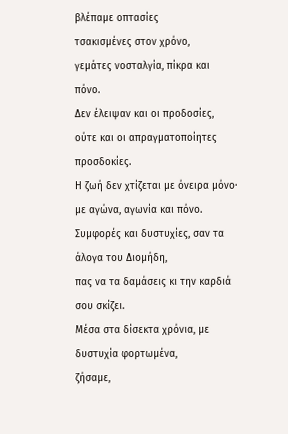βλέπαμε οπτασίες
τσακισμένες στον χρόνο,
γεμάτες νοσταλγία, πίκρα και πόνο.
Δεν έλειψαν και οι προδοσίες,
ούτε και οι απραγματοποίητες προσδοκίες.
Η ζωή δεν χτίζεται με όνειρα μόνο·
με αγώνα, αγωνία και πόνο.
Συμφορές και δυστυχίες, σαν τα άλογα του Διομήδη,
πας να τα δαμάσεις κι την καρδιά σου σκίζει.
Μέσα στα δίσεκτα χρόνια, με δυστυχία φορτωμένα,
ζήσαμε,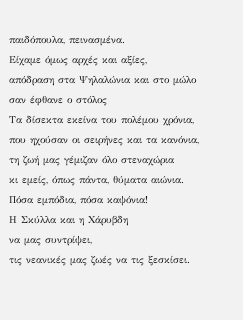παιδόπουλα, πεινασμένα.
Είχαμε όμως αρχές και αξίες,
απόδραση στα Ψηλαλώνια και στο μώλο
σαν έφθανε ο στόλος
Τα δίσεκτα εκείνα του πολέμου χρόνια,
που ηχούσαν οι σειρήνες και τα κανόνια,
τη ζωή μας γέμιζαν όλο στεναχώρια
κι εμείς, όπως πάντα, θύματα αιώνια.
Πόσα εμπόδια, πόσα καψόνια!
Η Σκύλλα και η Χάρυβδη
να μας συντρίψει,
τις νεανικές μας ζωές να τις ξεσκίσει.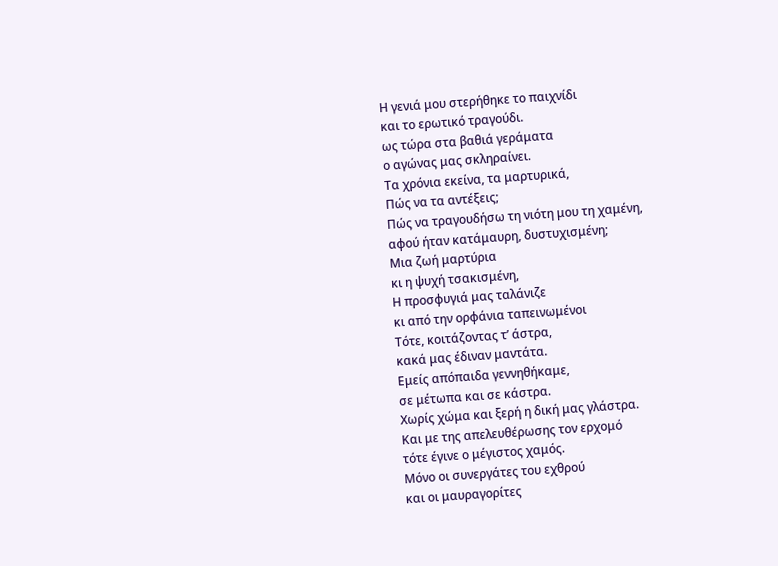Η γενιά μου στερήθηκε το παιχνίδι
και το ερωτικό τραγούδι.
ως τώρα στα βαθιά γεράματα
ο αγώνας μας σκληραίνει.
Τα χρόνια εκείνα, τα μαρτυρικά,
Πώς να τα αντέξεις;
Πώς να τραγουδήσω τη νιότη μου τη χαμένη,
αφού ήταν κατάμαυρη, δυστυχισμένη;
Μια ζωή μαρτύρια
κι η ψυχή τσακισμένη,
Η προσφυγιά μας ταλάνιζε
κι από την ορφάνια ταπεινωμένοι
Τότε, κοιτάζοντας τ’ άστρα,
κακά μας έδιναν μαντάτα.
Εμείς απόπαιδα γεννηθήκαμε,
σε μέτωπα και σε κάστρα.
Χωρίς χώμα και ξερή η δική μας γλάστρα.
Και με της απελευθέρωσης τον ερχομό
τότε έγινε ο μέγιστος χαμός.
Μόνο οι συνεργάτες του εχθρού
και οι μαυραγορίτες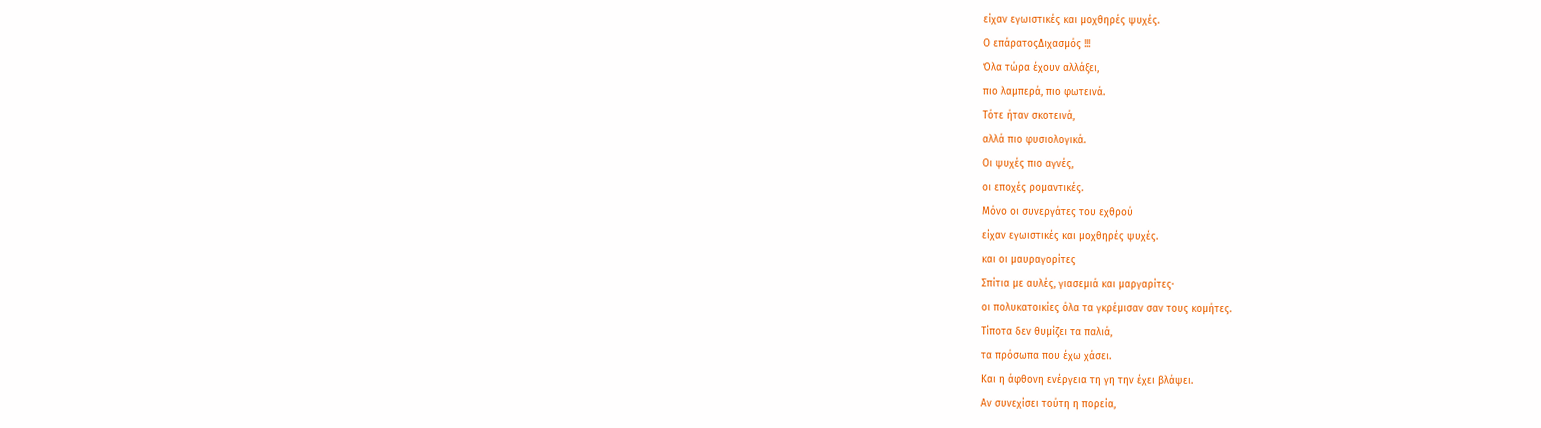είχαν εγωιστικές και μοχθηρές ψυχές.
Ο επάρατοςΔιχασμός !!!
Όλα τώρα έχουν αλλάξει,
πιο λαμπερά, πιο φωτεινά.
Τότε ήταν σκοτεινά,
αλλά πιο φυσιολογικά.
Οι ψυχές πιο αγνές,
οι εποχές ρομαντικές.
Μόνο οι συνεργάτες του εχθρού
είχαν εγωιστικές και μοχθηρές ψυχές.
και οι μαυραγορίτες
Σπίτια με αυλές, γιασεμιά και μαργαρίτες·
οι πολυκατοικίες όλα τα γκρέμισαν σαν τους κομήτες.
Τίποτα δεν θυμίζει τα παλιά,
τα πρόσωπα που έχω χάσει.
Και η άφθονη ενέργεια τη γη την έχει βλάψει.
Αν συνεχίσει τούτη η πορεία,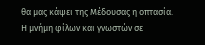θα μας κάψει της Μέδουσας η οπτασία.
Η μνήμη φίλων και γνωστών σε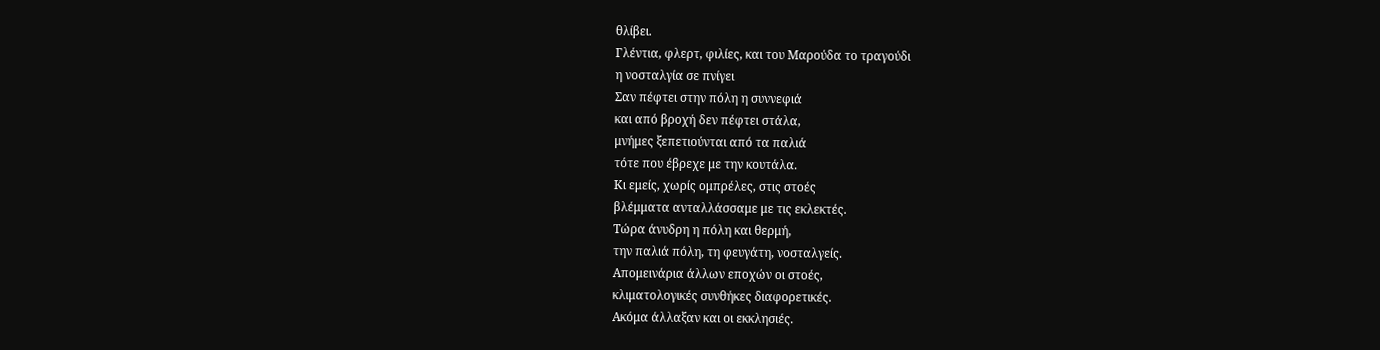θλίβει.
Γλέντια, φλερτ, φιλίες, και του Μαρούδα το τραγούδι
η νοσταλγία σε πνίγει
Σαν πέφτει στην πόλη η συννεφιά
και από βροχή δεν πέφτει στάλα,
μνήμες ξεπετιούνται από τα παλιά
τότε που έβρεχε με την κουτάλα.
Κι εμείς, χωρίς ομπρέλες, στις στοές
βλέμματα ανταλλάσσαμε με τις εκλεκτές.
Τώρα άνυδρη η πόλη και θερμή,
την παλιά πόλη, τη φευγάτη, νοσταλγείς.
Απομεινάρια άλλων εποχών οι στοές,
κλιματολογικές συνθήκες διαφορετικές.
Ακόμα άλλαξαν και οι εκκλησιές.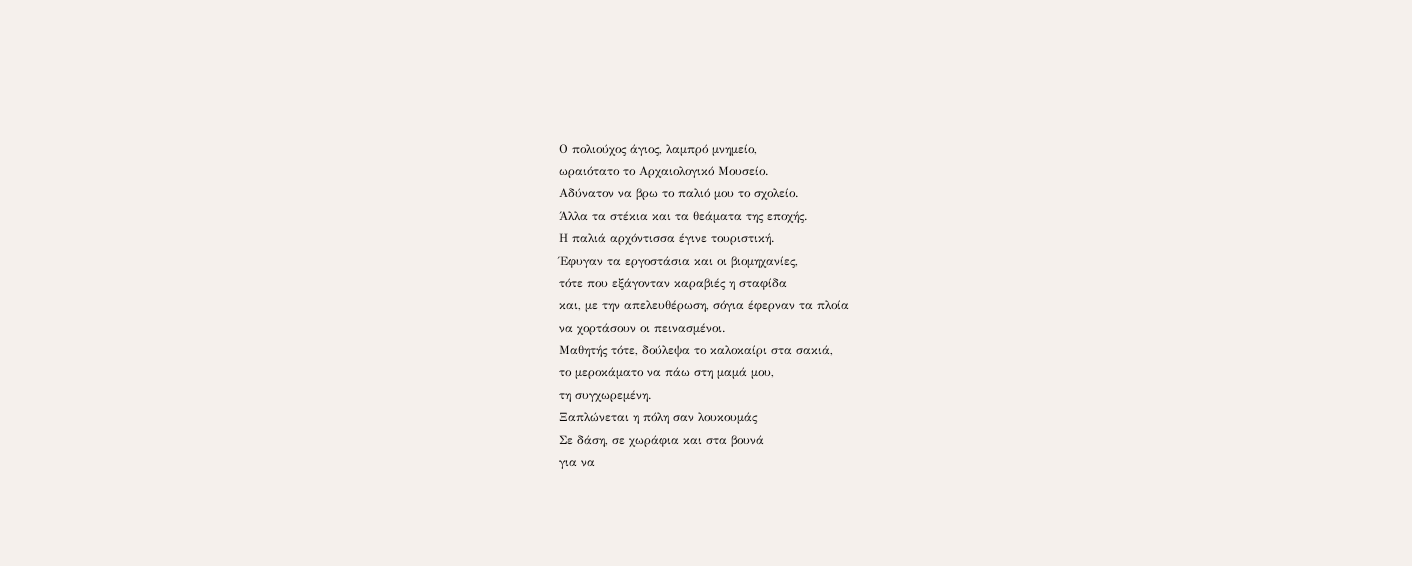Ο πολιούχος άγιος, λαμπρό μνημείο,
ωραιότατο το Αρχαιολογικό Μουσείο.
Αδύνατον να βρω το παλιό μου το σχολείο.
Άλλα τα στέκια και τα θεάματα της εποχής.
Η παλιά αρχόντισσα έγινε τουριστική.
Έφυγαν τα εργοστάσια και οι βιομηχανίες,
τότε που εξάγονταν καραβιές η σταφίδα
και, με την απελευθέρωση, σόγια έφερναν τα πλοία
να χορτάσουν οι πεινασμένοι.
Μαθητής τότε, δούλεψα το καλοκαίρι στα σακιά,
το μεροκάματο να πάω στη μαμά μου,
τη συγχωρεμένη.
Ξαπλώνεται η πόλη σαν λουκουμάς
Σε δάση, σε χωράφια και στα βουνά
για να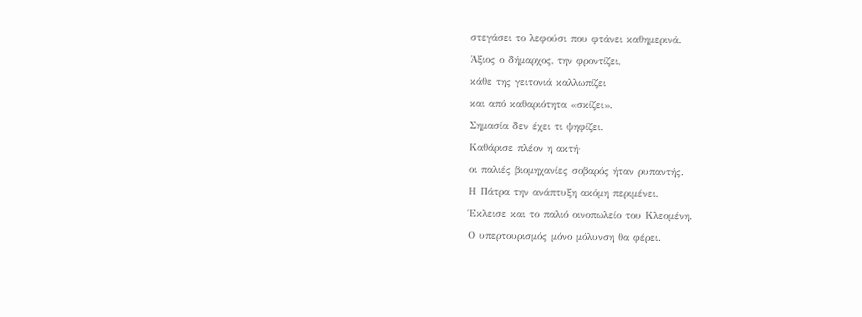στεγάσει το λεφούσι που φτάνει καθημερινά.
Άξιος ο δήμαρχος, την φροντίζει,
κάθε της γειτονιά καλλωπίζει
και από καθαριότητα «σκίζει».
Σημασία δεν έχει τι ψηφίζει.
Καθάρισε πλέον η ακτή·
οι παλιές βιομηχανίες σοβαρός ήταν ρυπαντής.
Η Πάτρα την ανάπτυξη ακόμη περιμένει.
Έκλεισε και το παλιό οινοπωλείο του Κλεομένη.
Ο υπερτουρισμός μόνο μόλυνση θα φέρει.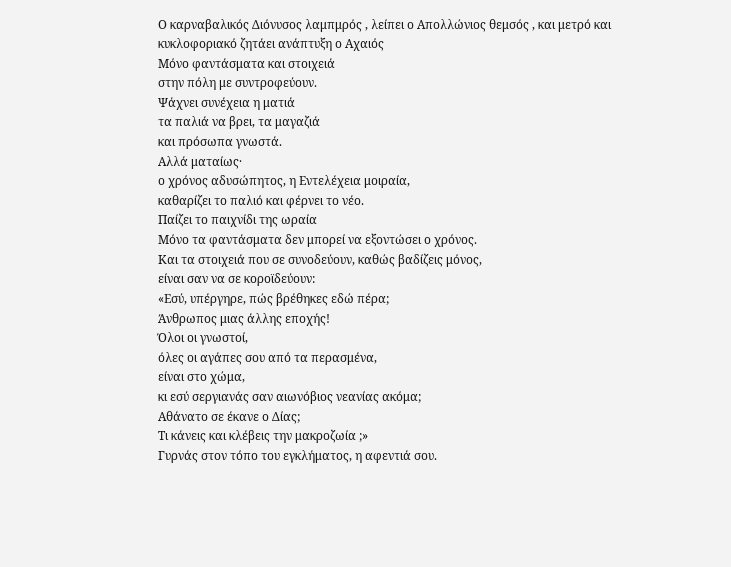Ο καρναβαλικός Διόνυσος λαμπμρός , λείπει ο Απολλώνιος θεμσός , και μετρό και κυκλοφοριακό ζητάει ανάπτυξη ο Αχαιός
Μόνο φαντάσματα και στοιχειά
στην πόλη με συντροφεύουν.
Ψάχνει συνέχεια η ματιά
τα παλιά να βρει, τα μαγαζιά
και πρόσωπα γνωστά.
Αλλά ματαίως·
ο χρόνος αδυσώπητος, η Εντελέχεια μοιραία,
καθαρίζει το παλιό και φέρνει το νέο.
Παίζει το παιχνίδι της ωραία
Μόνο τα φαντάσματα δεν μπορεί να εξοντώσει ο χρόνος.
Και τα στοιχειά που σε συνοδεύουν, καθώς βαδίζεις μόνος,
είναι σαν να σε κοροϊδεύουν:
«Εσύ, υπέργηρε, πώς βρέθηκες εδώ πέρα;
Άνθρωπος μιας άλλης εποχής!
Όλοι οι γνωστοί,
όλες οι αγάπες σου από τα περασμένα,
είναι στο χώμα,
κι εσύ σεργιανάς σαν αιωνόβιος νεανίας ακόμα;
Αθάνατο σε έκανε ο Δίας;
Τι κάνεις και κλέβεις την μακροζωία ;»
Γυρνάς στον τόπο του εγκλήματος, η αφεντιά σου.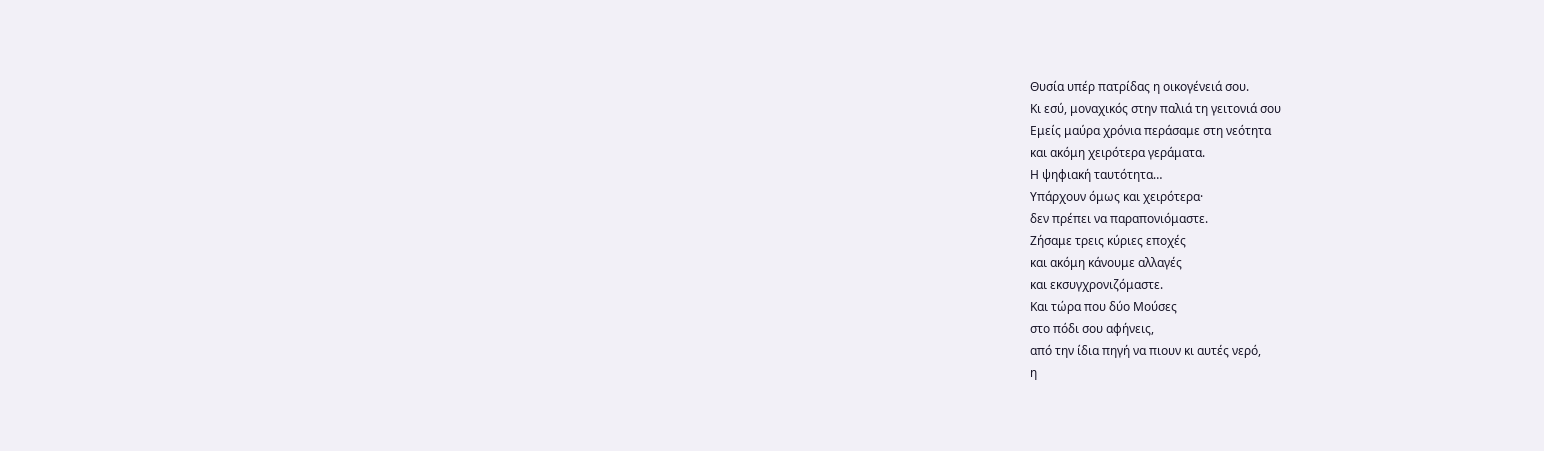Θυσία υπέρ πατρίδας η οικογένειά σου.
Κι εσύ, μοναχικός στην παλιά τη γειτονιά σου
Εμείς μαύρα χρόνια περάσαμε στη νεότητα
και ακόμη χειρότερα γεράματα.
Η ψηφιακή ταυτότητα…
Υπάρχουν όμως και χειρότερα·
δεν πρέπει να παραπονιόμαστε.
Ζήσαμε τρεις κύριες εποχές
και ακόμη κάνουμε αλλαγές
και εκσυγχρονιζόμαστε.
Και τώρα που δύο Μούσες
στο πόδι σου αφήνεις,
από την ίδια πηγή να πιουν κι αυτές νερό,
η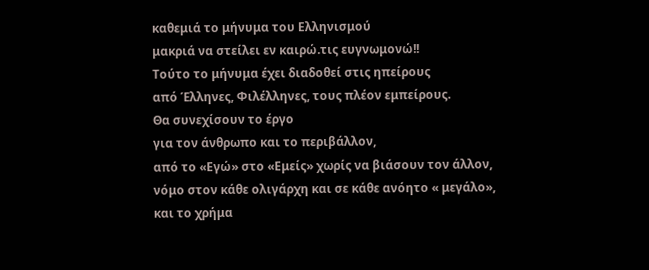καθεμιά το μήνυμα του Ελληνισμού
μακριά να στείλει εν καιρώ.τις ευγνωμονώ!!
Τούτο το μήνυμα έχει διαδοθεί στις ηπείρους
από Έλληνες, Φιλέλληνες, τους πλέον εμπείρους.
Θα συνεχίσουν το έργο
για τον άνθρωπο και το περιβάλλον,
από το «Εγώ» στο «Εμείς» χωρίς να βιάσουν τον άλλον,
νόμο στον κάθε ολιγάρχη και σε κάθε ανόητο « μεγάλο»,
και το χρήμα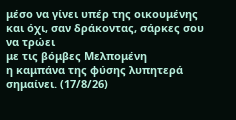μέσο να γίνει υπέρ της οικουμένης
και όχι, σαν δράκοντας, σάρκες σου να τρώει
με τις βόμβες Μελπομένη
η καμπάνα της φύσης λυπητερά σημαίνει. (17/8/26)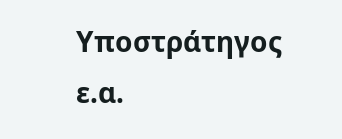Υποστράτηγος ε.α.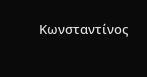Κωνσταντίνος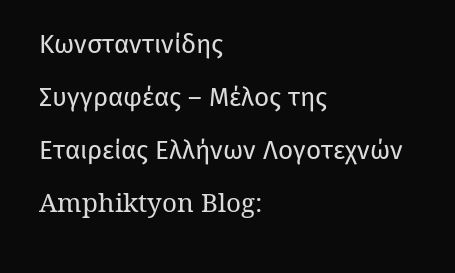Κωνσταντινίδης
Συγγραφέας – Μέλος της Εταιρείας Ελλήνων Λογοτεχνών
Amphiktyon Blog: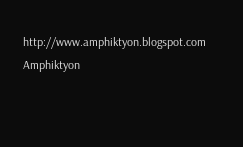http://www.amphiktyon.blogspot.com
Amphiktyon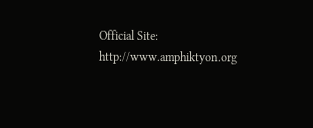Official Site: http://www.amphiktyon.org